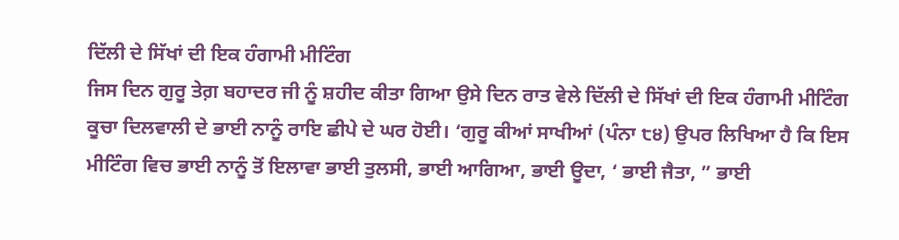ਦਿੱਲੀ ਦੇ ਸਿੱਖਾਂ ਦੀ ਇਕ ਹੰਗਾਮੀ ਮੀਟਿੰਗ
ਜਿਸ ਦਿਨ ਗੁਰੂ ਤੇਗ਼ ਬਹਾਦਰ ਜੀ ਨੂੰ ਸ਼ਹੀਦ ਕੀਤਾ ਗਿਆ ਉਸੇ ਦਿਨ ਰਾਤ ਵੇਲੇ ਦਿੱਲੀ ਦੇ ਸਿੱਖਾਂ ਦੀ ਇਕ ਹੰਗਾਮੀ ਮੀਟਿੰਗ ਕੂਚਾ ਦਿਲਵਾਲੀ ਦੇ ਭਾਈ ਨਾਨੂੰ ਰਾਇ ਛੀਪੇ ਦੇ ਘਰ ਹੋਈ। ‘ਗੁਰੂ ਕੀਆਂ ਸਾਖੀਆਂ (ਪੰਨਾ ੮੪) ਉਪਰ ਲਿਖਿਆ ਹੈ ਕਿ ਇਸ ਮੀਟਿੰਗ ਵਿਚ ਭਾਈ ਨਾਨੂੰ ਤੋਂ ਇਲਾਵਾ ਭਾਈ ਤੁਲਸੀ, ਭਾਈ ਆਗਿਆ, ਭਾਈ ਊਦਾ, ‘ ਭਾਈ ਜੈਤਾ, ” ਭਾਈ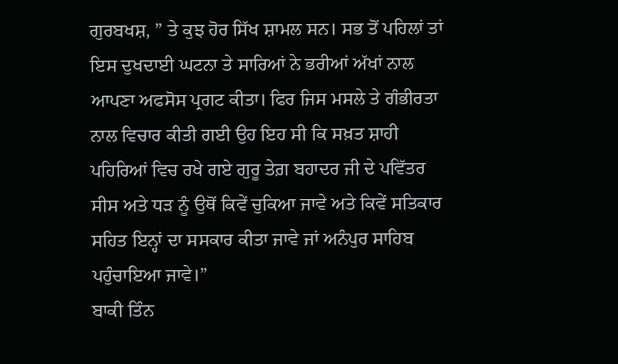ਗੁਰਬਖਸ਼, ” ਤੇ ਕੁਝ ਹੋਰ ਸਿੱਖ ਸ਼ਾਮਲ ਸਨ। ਸਭ ਤੋਂ ਪਹਿਲਾਂ ਤਾਂ ਇਸ ਦੁਖਦਾਈ ਘਟਨਾ ਤੇ ਸਾਰਿਆਂ ਨੇ ਭਰੀਆਂ ਅੱਖਾਂ ਨਾਲ ਆਪਣਾ ਅਫਸੋਸ ਪ੍ਰਗਟ ਕੀਤਾ। ਫਿਰ ਜਿਸ ਮਸਲੇ ਤੇ ਗੰਭੀਰਤਾ ਨਾਲ ਵਿਚਾਰ ਕੀਤੀ ਗਈ ਉਹ ਇਹ ਸੀ ਕਿ ਸਖ਼ਤ ਸ਼ਾਹੀ ਪਹਿਰਿਆਂ ਵਿਚ ਰਖੇ ਗਏ ਗੁਰੂ ਤੇਗ਼ ਬਹਾਦਰ ਜੀ ਦੇ ਪਵਿੱਤਰ ਸੀਸ ਅਤੇ ਧੜ ਨੂੰ ਉਥੋਂ ਕਿਵੇਂ ਚੁਕਿਆ ਜਾਵੇ ਅਤੇ ਕਿਵੇਂ ਸਤਿਕਾਰ ਸਹਿਤ ਇਨ੍ਹਾਂ ਦਾ ਸਸਕਾਰ ਕੀਤਾ ਜਾਵੇ ਜਾਂ ਅਨੰਪੁਰ ਸਾਹਿਬ ਪਹੁੰਚਾਇਆ ਜਾਵੇ।”
ਬਾਕੀ ਤਿੰਨ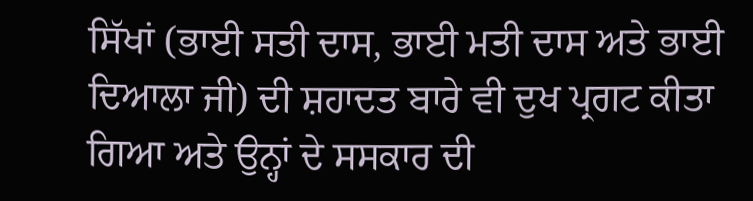ਸਿੱਖਾਂ (ਭਾਈ ਸਤੀ ਦਾਸ, ਭਾਈ ਮਤੀ ਦਾਸ ਅਤੇ ਭਾਈ ਦਿਆਲਾ ਜੀ) ਦੀ ਸ਼ਹਾਦਤ ਬਾਰੇ ਵੀ ਦੁਖ ਪ੍ਰਗਟ ਕੀਤਾ ਗਿਆ ਅਤੇ ਉਨ੍ਹਾਂ ਦੇ ਸਸਕਾਰ ਦੀ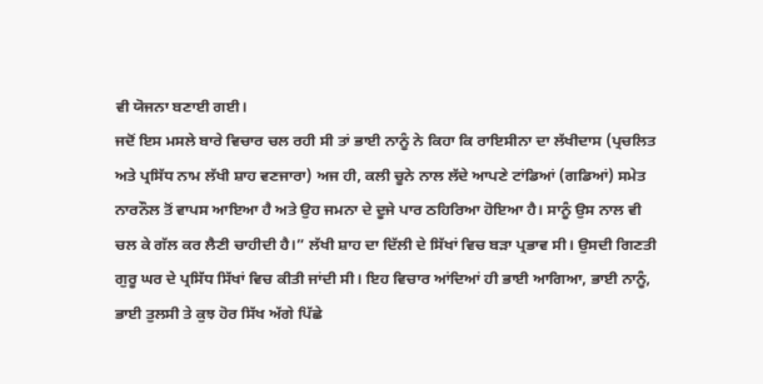ਵੀ ਯੋਜਨਾ ਬਣਾਈ ਗਈ।
ਜਦੋਂ ਇਸ ਮਸਲੇ ਬਾਰੇ ਵਿਚਾਰ ਚਲ ਰਹੀ ਸੀ ਤਾਂ ਭਾਈ ਨਾਨੂੰ ਨੇ ਕਿਹਾ ਕਿ ਰਾਇਸੀਨਾ ਦਾ ਲੱਖੀਦਾਸ (ਪ੍ਰਚਲਿਤ ਅਤੇ ਪ੍ਰਸਿੱਧ ਨਾਮ ਲੱਖੀ ਸ਼ਾਹ ਵਣਜਾਰਾ) ਅਜ ਹੀ, ਕਲੀ ਚੂਨੇ ਨਾਲ ਲੱਦੇ ਆਪਣੇ ਟਾਂਡਿਆਂ (ਗਡਿਆਂ) ਸਮੇਤ ਨਾਰਨੌਲ ਤੋਂ ਵਾਪਸ ਆਇਆ ਹੈ ਅਤੇ ਉਹ ਜਮਨਾ ਦੇ ਦੂਜੇ ਪਾਰ ਠਹਿਰਿਆ ਹੋਇਆ ਹੈ। ਸਾਨੂੰ ਉਸ ਨਾਲ ਵੀ ਚਲ ਕੇ ਗੱਲ ਕਰ ਲੈਣੀ ਚਾਹੀਦੀ ਹੈ।” ਲੱਖੀ ਸ਼ਾਹ ਦਾ ਦਿੱਲੀ ਦੇ ਸਿੱਖਾਂ ਵਿਚ ਬੜਾ ਪ੍ਰਭਾਵ ਸੀ। ਉਸਦੀ ਗਿਣਤੀ ਗੁਰੂ ਘਰ ਦੇ ਪ੍ਰਸਿੱਧ ਸਿੱਖਾਂ ਵਿਚ ਕੀਤੀ ਜਾਂਦੀ ਸੀ। ਇਹ ਵਿਚਾਰ ਆਂਦਿਆਂ ਹੀ ਭਾਈ ਆਗਿਆ, ਭਾਈ ਨਾਨੂੰ, ਭਾਈ ਤੁਲਸੀ ਤੇ ਕੁਝ ਹੋਰ ਸਿੱਖ ਅੱਗੇ ਪਿੱਛੇ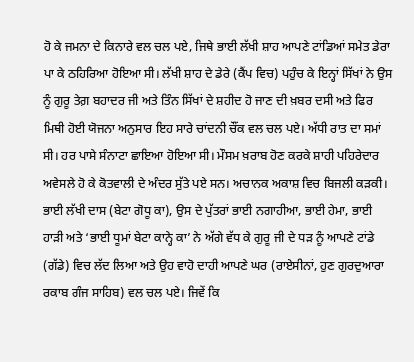ਹੋ ਕੇ ਜਮਨਾ ਦੇ ਕਿਨਾਰੇ ਵਲ ਚਲ ਪਏ, ਜਿਥੇ ਭਾਈ ਲੱਖੀ ਸ਼ਾਹ ਆਪਣੇ ਟਾਂਡਿਆਂ ਸਮੇਤ ਡੇਰਾ ਪਾ ਕੇ ਠਹਿਰਿਆ ਹੋਇਆ ਸੀ। ਲੱਖੀ ਸ਼ਾਹ ਦੇ ਡੇਰੇ (ਕੈਂਪ ਵਿਚ) ਪਹੁੰਚ ਕੇ ਇਨ੍ਹਾਂ ਸਿੱਖਾਂ ਨੇ ਉਸ ਨੂੰ ਗੁਰੂ ਤੇਗ਼ ਬਹਾਦਰ ਜੀ ਅਤੇ ਤਿੰਨ ਸਿੱਖਾਂ ਦੇ ਸ਼ਹੀਦ ਹੋ ਜਾਣ ਦੀ ਖ਼ਬਰ ਦਸੀ ਅਤੇ ਫਿਰ ਮਿਥੀ ਹੋਈ ਯੋਜਨਾ ਅਨੁਸਾਰ ਇਹ ਸਾਰੇ ਚਾਂਦਨੀ ਚੌਂਕ ਵਲ ਚਲ ਪਏ। ਅੱਧੀ ਰਾਤ ਦਾ ਸਮਾਂ ਸੀ। ਹਰ ਪਾਸੇ ਸੰਨਾਟਾ ਛਾਇਆ ਹੋਇਆ ਸੀ। ਮੌਸਮ ਖ਼ਰਾਬ ਹੋਣ ਕਰਕੇ ਸ਼ਾਹੀ ਪਹਿਰੇਦਾਰ ਅਵੇਸਲੇ ਹੋ ਕੇ ਕੋਤਵਾਲੀ ਦੇ ਅੰਦਰ ਸੁੱਤੇ ਪਏ ਸਨ। ਅਚਾਨਕ ਅਕਾਸ਼ ਵਿਚ ਬਿਜਲੀ ਕੜਕੀ। ਭਾਈ ਲੱਖੀ ਦਾਸ (ਬੇਟਾ ਗੋਧੂ ਕਾ), ਉਸ ਦੇ ਪੁੱਤਰਾਂ ਭਾਈ ਨਗਾਹੀਆ, ਭਾਈ ਹੇਮਾ, ਭਾਈ ਹਾੜੀ ਅਤੇ ‘ਭਾਈ ਧੂਮਾਂ ਬੇਟਾ ਕਾਨ੍ਹੇ ਕਾ’ ਨੇ ਅੱਗੇ ਵੱਧ ਕੇ ਗੁਰੂ ਜੀ ਦੇ ਧੜ ਨੂੰ ਆਪਣੇ ਟਾਂਡੇ (ਗੱਡੇ) ਵਿਚ ਲੱਦ ਲਿਆ ਅਤੇ ਉਹ ਵਾਹੋ ਦਾਹੀ ਆਪਣੇ ਘਰ (ਰਾਏਸੀਨਾਂ, ਹੁਣ ਗੁਰਦੁਆਰਾ ਰਕਾਬ ਗੰਜ ਸਾਹਿਬ) ਵਲ ਚਲ ਪਏ। ਜਿਵੇਂ ਕਿ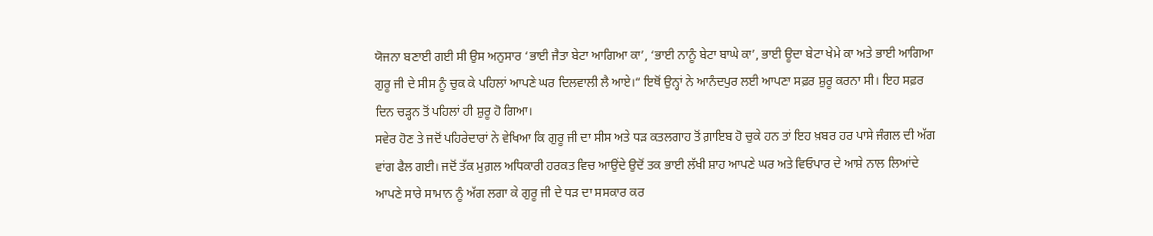ਯੋਜਨਾ ਬਣਾਈ ਗਈ ਸੀ ਉਸ ਅਨੁਸਾਰ ‘ਭਾਈ ਜੈਤਾ ਬੇਟਾ ਆਗਿਆ ਕਾ’, ‘ਭਾਈ ਨਾਨੂੰ ਬੇਟਾ ਬਾਘੇ ਕਾ’, ਭਾਈ ਊਦਾ ਬੇਟਾ ਖੇਮੇ ਕਾ ਅਤੇ ਭਾਈ ਆਗਿਆ ਗੁਰੂ ਜੀ ਦੇ ਸੀਸ ਨੂੰ ਚੁਕ ਕੇ ਪਹਿਲਾਂ ਆਪਣੇ ਘਰ ਦਿਲਵਾਲੀ ਲੈ ਆਏ।“ ਇਥੋਂ ਉਨ੍ਹਾਂ ਨੇ ਆਨੰਦਪੁਰ ਲਈ ਆਪਣਾ ਸਫ਼ਰ ਸ਼ੁਰੂ ਕਰਨਾ ਸੀ। ਇਹ ਸਫ਼ਰ ਦਿਨ ਚੜ੍ਹਨ ਤੋਂ ਪਹਿਲਾਂ ਹੀ ਸ਼ੁਰੂ ਹੋ ਗਿਆ।
ਸਵੇਰ ਹੋਣ ਤੇ ਜਦੋਂ ਪਹਿਰੇਦਾਰਾਂ ਨੇ ਵੇਖਿਆ ਕਿ ਗੁਰੂ ਜੀ ਦਾ ਸੀਸ ਅਤੇ ਧੜ ਕਤਲਗਾਹ ਤੋਂ ਗ਼ਾਇਬ ਹੋ ਚੁਕੇ ਹਨ ਤਾਂ ਇਹ ਖ਼ਬਰ ਹਰ ਪਾਸੇ ਜੰਗਲ ਦੀ ਅੱਗ ਵਾਂਗ ਫੈਲ ਗਈ। ਜਦੋਂ ਤੱਕ ਮੁਗ਼ਲ ਅਧਿਕਾਰੀ ਹਰਕਤ ਵਿਚ ਆਉਂਦੇ ਉਦੋਂ ਤਕ ਭਾਈ ਲੱਖੀ ਸ਼ਾਹ ਆਪਣੇ ਘਰ ਅਤੇ ਵਿਓਪਾਰ ਦੇ ਆਸ਼ੇ ਨਾਲ ਲਿਆਂਦੇ ਆਪਣੇ ਸਾਰੇ ਸਾਮਾਨ ਨੂੰ ਅੱਗ ਲਗਾ ਕੇ ਗੁਰੂ ਜੀ ਦੇ ਧੜ ਦਾ ਸਸਕਾਰ ਕਰ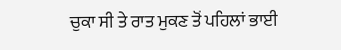ਚੁਕਾ ਸੀ ਤੇ ਰਾਤ ਮੁਕਣ ਤੋਂ ਪਹਿਲਾਂ ਭਾਈ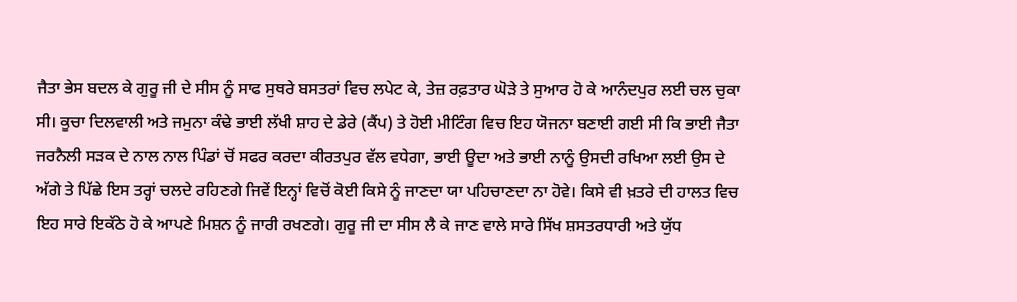ਜੈਤਾ ਭੇਸ ਬਦਲ ਕੇ ਗੁਰੂ ਜੀ ਦੇ ਸੀਸ ਨੂੰ ਸਾਫ ਸੁਥਰੇ ਬਸਤਰਾਂ ਵਿਚ ਲਪੇਟ ਕੇ, ਤੇਜ਼ ਰਫ਼ਤਾਰ ਘੋੜੇ ਤੇ ਸੁਆਰ ਹੋ ਕੇ ਆਨੰਦਪੁਰ ਲਈ ਚਲ ਚੁਕਾ ਸੀ। ਕੂਚਾ ਦਿਲਵਾਲੀ ਅਤੇ ਜਮੁਨਾ ਕੰਢੇ ਭਾਈ ਲੱਖੀ ਸ਼ਾਹ ਦੇ ਡੇਰੇ (ਕੈਂਪ) ਤੇ ਹੋਈ ਮੀਟਿੰਗ ਵਿਚ ਇਹ ਯੋਜਨਾ ਬਣਾਈ ਗਈ ਸੀ ਕਿ ਭਾਈ ਜੈਤਾ ਜਰਨੈਲੀ ਸੜਕ ਦੇ ਨਾਲ ਨਾਲ ਪਿੰਡਾਂ ਚੋਂ ਸਫਰ ਕਰਦਾ ਕੀਰਤਪੁਰ ਵੱਲ ਵਧੇਗਾ, ਭਾਈ ਊਦਾ ਅਤੇ ਭਾਈ ਨਾਨੂੰ ਉਸਦੀ ਰਖਿਆ ਲਈ ਉਸ ਦੇ ਅੱਗੇ ਤੇ ਪਿੱਛੇ ਇਸ ਤਰ੍ਹਾਂ ਚਲਦੇ ਰਹਿਣਗੇ ਜਿਵੇਂ ਇਨ੍ਹਾਂ ਵਿਚੋਂ ਕੋਈ ਕਿਸੇ ਨੂੰ ਜਾਣਦਾ ਯਾ ਪਹਿਚਾਣਦਾ ਨਾ ਹੋਵੇ। ਕਿਸੇ ਵੀ ਖ਼ਤਰੇ ਦੀ ਹਾਲਤ ਵਿਚ ਇਹ ਸਾਰੇ ਇਕੱਠੇ ਹੋ ਕੇ ਆਪਣੇ ਮਿਸ਼ਨ ਨੂੰ ਜਾਰੀ ਰਖਣਗੇ। ਗੁਰੂ ਜੀ ਦਾ ਸੀਸ ਲੈ ਕੇ ਜਾਣ ਵਾਲੇ ਸਾਰੇ ਸਿੱਖ ਸ਼ਸਤਰਧਾਰੀ ਅਤੇ ਯੁੱਧ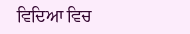ਵਿਦਿਆ ਵਿਚ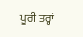ਪੂਰੀ ਤਰ੍ਹਾਂ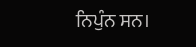ਨਿਪੁੰਨ ਸਨ।